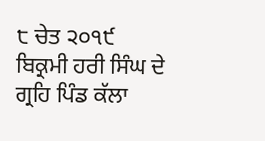੮ ਚੇਤ ੨੦੧੯ ਬਿਕ੍ਰਮੀ ਹਰੀ ਸਿੰਘ ਦੇ ਗ੍ਰਹਿ ਪਿੰਡ ਕੱਲਾ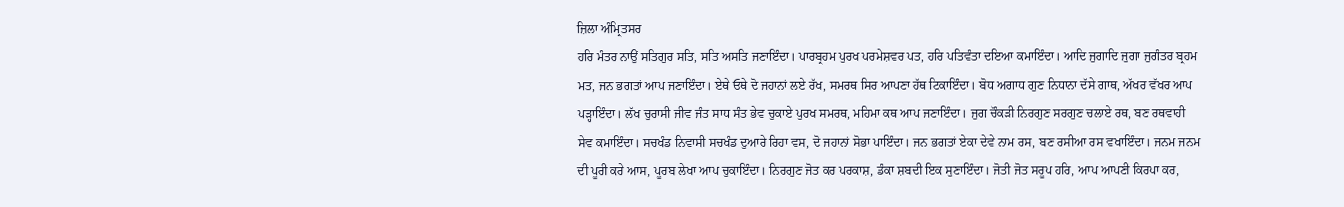ਜ਼ਿਲਾ ਅੰਮ੍ਰਿਤਸਰ
ਹਰਿ ਮੰਤਰ ਨਾਉਂ ਸਤਿਗੁਰ ਸਤਿ, ਸਤਿ ਅਸਤਿ ਜਣਾਇੰਦਾ। ਪਾਰਬ੍ਰਹਮ ਪੁਰਖ ਪਰਮੇਸ਼ਵਰ ਪਤ, ਹਰਿ ਪਤਿਵੰਤਾ ਦਇਆ ਕਮਾਇੰਦਾ। ਆਦਿ ਜੁਗਾਦਿ ਜੁਗਾ ਜੁਗੰਤਰ ਬ੍ਰਹਮ ਮਤ, ਜਨ ਭਗਤਾਂ ਆਪ ਜਣਾਇੰਦਾ। ਏਥੇ ਓਥੇ ਦੋ ਜਹਾਨਾਂ ਲਏ ਰੱਖ, ਸਮਰਥ ਸਿਰ ਆਪਣਾ ਹੱਥ ਟਿਕਾਇੰਦਾ। ਬੋਧ ਅਗਾਧ ਗੁਣ ਨਿਧਾਨਾ ਦੱਸੇ ਗਾਥ, ਅੱਖਰ ਵੱਖਰ ਆਪ ਪੜ੍ਹਾਇੰਦਾ। ਲੱਖ ਚੁਰਾਸੀ ਜੀਵ ਜੰਤ ਸਾਧ ਸੰਤ ਭੇਵ ਚੁਕਾਏ ਪੁਰਖ ਸਮਰਥ, ਮਹਿਮਾ ਕਥ ਆਪ ਜਣਾਇੰਦਾ। ਜੁਗ ਚੌਕੜੀ ਨਿਰਗੁਣ ਸਰਗੁਣ ਚਲਾਏ ਰਥ, ਬਣ ਰਥਵਾਹੀ ਸੇਵ ਕਮਾਇੰਦਾ। ਸਚਖੰਡ ਨਿਵਾਸੀ ਸਚਖੰਡ ਦੁਆਰੇ ਰਿਹਾ ਵਸ, ਦੋ ਜਹਾਨਾਂ ਸੋਭਾ ਪਾਇੰਦਾ। ਜਨ ਭਗਤਾਂ ਏਕਾ ਦੇਵੇ ਨਾਮ ਰਸ, ਬਣ ਰਸੀਆ ਰਸ ਵਖਾਇੰਦਾ। ਜਨਮ ਜਨਮ ਦੀ ਪੂਰੀ ਕਰੇ ਆਸ, ਪੂਰਬ ਲੇਖਾ ਆਪ ਚੁਕਾਇੰਦਾ। ਨਿਰਗੁਣ ਜੋਤ ਕਰ ਪਰਕਾਸ਼, ਡੰਕਾ ਸ਼ਬਦੀ ਇਕ ਸੁਣਾਇੰਦਾ। ਜੋਤੀ ਜੋਤ ਸਰੂਪ ਹਰਿ, ਆਪ ਆਪਣੀ ਕਿਰਪਾ ਕਰ,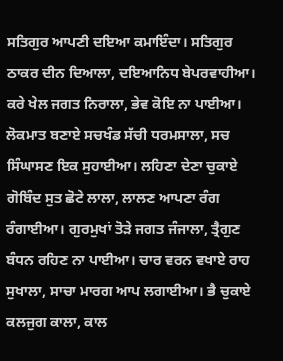ਸਤਿਗੁਰ ਆਪਣੀ ਦਇਆ ਕਮਾਇੰਦਾ। ਸਤਿਗੁਰ ਠਾਕਰ ਦੀਨ ਦਿਆਲਾ, ਦਇਆਨਿਧ ਬੇਪਰਵਾਹੀਆ। ਕਰੇ ਖੇਲ ਜਗਤ ਨਿਰਾਲਾ, ਭੇਵ ਕੋਇ ਨਾ ਪਾਈਆ। ਲੋਕਮਾਤ ਬਣਾਏ ਸਚਖੰਡ ਸੱਚੀ ਧਰਮਸਾਲਾ, ਸਚ ਸਿੰਘਾਸਣ ਇਕ ਸੁਹਾਈਆ। ਲਹਿਣਾ ਦੇਣਾ ਚੁਕਾਏ ਗੋਬਿੰਦ ਸੁਤ ਛੋਟੇ ਲਾਲਾ, ਲਾਲਣ ਆਪਣਾ ਰੰਗ ਰੰਗਾਈਆ। ਗੁਰਮੁਖਾਂ ਤੋੜੇ ਜਗਤ ਜੰਜਾਲਾ, ਤ੍ਰੈਗੁਣ ਬੰਧਨ ਰਹਿਣ ਨਾ ਪਾਈਆ। ਚਾਰ ਵਰਨ ਵਖਾਏ ਰਾਹ ਸੁਖਾਲਾ, ਸਾਚਾ ਮਾਰਗ ਆਪ ਲਗਾਈਆ। ਭੈ ਚੁਕਾਏ ਕਲਜੁਗ ਕਾਲਾ, ਕਾਲ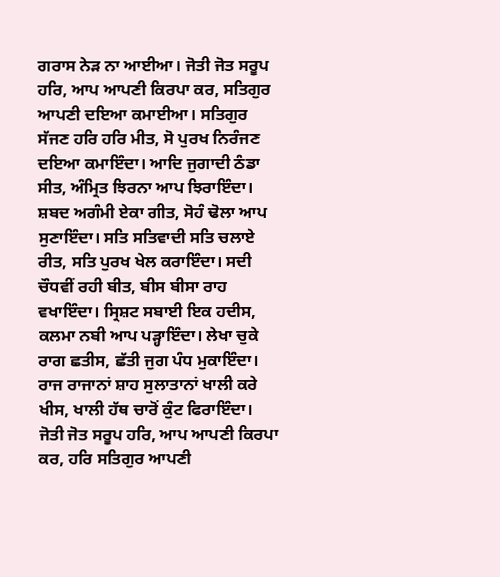ਗਰਾਸ ਨੇੜ ਨਾ ਆਈਆ। ਜੋਤੀ ਜੋਤ ਸਰੂਪ ਹਰਿ, ਆਪ ਆਪਣੀ ਕਿਰਪਾ ਕਰ, ਸਤਿਗੁਰ ਆਪਣੀ ਦਇਆ ਕਮਾਈਆ। ਸਤਿਗੁਰ ਸੱਜਣ ਹਰਿ ਹਰਿ ਮੀਤ, ਸੋ ਪੁਰਖ ਨਿਰੰਜਣ ਦਇਆ ਕਮਾਇੰਦਾ। ਆਦਿ ਜੁਗਾਦੀ ਠੰਡਾ ਸੀਤ, ਅੰਮ੍ਰਿਤ ਝਿਰਨਾ ਆਪ ਝਿਰਾਇੰਦਾ। ਸ਼ਬਦ ਅਗੰਮੀ ਏਕਾ ਗੀਤ, ਸੋਹੰ ਢੋਲਾ ਆਪ ਸੁਣਾਇੰਦਾ। ਸਤਿ ਸਤਿਵਾਦੀ ਸਤਿ ਚਲਾਏ ਰੀਤ, ਸਤਿ ਪੁਰਖ ਖੇਲ ਕਰਾਇੰਦਾ। ਸਦੀ ਚੌਧਵੀਂ ਰਹੀ ਬੀਤ, ਬੀਸ ਬੀਸਾ ਰਾਹ ਵਖਾਇੰਦਾ। ਸ੍ਰਿਸ਼ਟ ਸਬਾਈ ਇਕ ਹਦੀਸ, ਕਲਮਾ ਨਬੀ ਆਪ ਪੜ੍ਹਾਇੰਦਾ। ਲੇਖਾ ਚੁਕੇ ਰਾਗ ਛਤੀਸ, ਛੱਤੀ ਜੁਗ ਪੰਧ ਮੁਕਾਇੰਦਾ। ਰਾਜ ਰਾਜਾਨਾਂ ਸ਼ਾਹ ਸੁਲਾਤਾਨਾਂ ਖਾਲੀ ਕਰੇ ਖੀਸ, ਖਾਲੀ ਹੱਥ ਚਾਰੋਂ ਕੁੰਟ ਫਿਰਾਇੰਦਾ। ਜੋਤੀ ਜੋਤ ਸਰੂਪ ਹਰਿ, ਆਪ ਆਪਣੀ ਕਿਰਪਾ ਕਰ, ਹਰਿ ਸਤਿਗੁਰ ਆਪਣੀ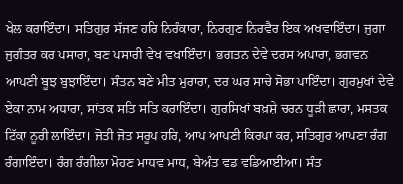ਖੇਲ ਕਰਾਇੰਦਾ। ਸਤਿਗੁਰ ਸੱਜਣ ਹਰਿ ਨਿਰੰਕਾਰਾ, ਨਿਰਗੁਣ ਨਿਰਵੈਰ ਇਕ ਅਖਵਾਇੰਦਾ। ਜੁਗਾ ਜੁਗੰਤਰ ਕਰ ਪਸਾਰਾ, ਬਣ ਪਸਾਰੀ ਵੇਖ ਵਖਾਇੰਦਾ। ਭਗਤਨ ਦੇਵੇ ਦਰਸ ਅਪਾਰਾ, ਭਗਵਨ ਆਪਣੀ ਬੂਝ ਬੁਝਾਇੰਦਾ। ਸੰਤਨ ਬਣੇ ਮੀਤ ਮੁਰਾਰਾ, ਦਰ ਘਰ ਸਾਚੇ ਸੋਭਾ ਪਾਇੰਦਾ। ਗੁਰਮੁਖਾਂ ਦੇਵੇ ਏਕਾ ਨਾਮ ਅਧਾਰਾ, ਸਾਂਤਕ ਸਤਿ ਸਤਿ ਕਰਾਇੰਦਾ। ਗੁਰਸਿਖਾਂ ਬਖ਼ਸ਼ੇ ਚਰਨ ਧੂੜੀ ਛਾਰਾ, ਮਸਤਕ ਟਿੱਕਾ ਨੂਰੀ ਲਾਇੰਦਾ। ਜੋਤੀ ਜੋਤ ਸਰੂਪ ਹਰਿ, ਆਪ ਆਪਣੀ ਕਿਰਪਾ ਕਰ, ਸਤਿਗੁਰ ਆਪਣਾ ਰੰਗ ਰੰਗਾਇੰਦਾ। ਰੰਗ ਰੰਗੀਲਾ ਮੋਹਣ ਮਾਧਵ ਮਾਧ, ਬੇਅੰਤ ਵਡ ਵਡਿਆਈਆ। ਸੰਤ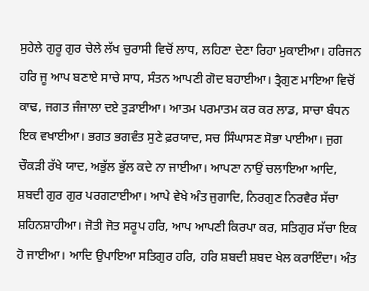ਸੁਹੇਲੇ ਗੁਰੂ ਗੁਰ ਚੇਲੇ ਲੱਖ ਚੁਰਾਸੀ ਵਿਚੋਂ ਲਾਧ, ਲਹਿਣਾ ਦੇਣਾ ਰਿਹਾ ਮੁਕਾਈਆ। ਹਰਿਜਨ ਹਰਿ ਜੂ ਆਪ ਬਣਾਏ ਸਾਚੇ ਸਾਧ, ਸੰਤਨ ਆਪਣੀ ਗੋਦ ਬਹਾਈਆ। ਤ੍ਰੈਗੁਣ ਮਾਇਆ ਵਿਚੋਂ ਕਾਢ, ਜਗਤ ਜੰਜਾਲਾ ਦਏ ਤੁੜਾਈਆ। ਆਤਮ ਪਰਮਾਤਮ ਕਰ ਕਰ ਲਾਡ, ਸਾਚਾ ਬੰਧਨ ਇਕ ਵਖਾਈਆ। ਭਗਤ ਭਗਵੰਤ ਸੁਣੇ ਫ਼ਰਯਾਦ, ਸਚ ਸਿੰਘਾਸਣ ਸੋਭਾ ਪਾਈਆ। ਜੁਗ ਚੌਕੜੀ ਰੱਖੇ ਯਾਦ, ਅਭੁੱਲ ਭੁੱਲ ਕਦੇ ਨਾ ਜਾਈਆ। ਆਪਣਾ ਨਾਉਂ ਚਲਾਇਆ ਆਦਿ, ਸ਼ਬਦੀ ਗੁਰ ਗੁਰ ਪਰਗਟਾਈਆ। ਆਪੇ ਵੇਖੇ ਅੰਤ ਜੁਗਾਦਿ, ਨਿਰਗੁਣ ਨਿਰਵੈਰ ਸੱਚਾ ਸ਼ਹਿਨਸ਼ਾਹੀਆ। ਜੋਤੀ ਜੋਤ ਸਰੂਪ ਹਰਿ, ਆਪ ਆਪਣੀ ਕਿਰਪਾ ਕਰ, ਸਤਿਗੁਰ ਸੱਚਾ ਇਕ ਹੋ ਜਾਈਆ। ਆਦਿ ਉਪਾਇਆ ਸਤਿਗੁਰ ਹਰਿ, ਹਰਿ ਸ਼ਬਦੀ ਸ਼ਬਦ ਖੇਲ ਕਰਾਇੰਦਾ। ਅੰਤ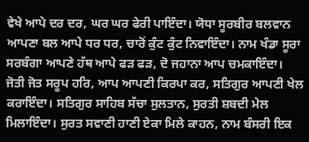ਵੇਖੇ ਆਪੇ ਦਰ ਦਰ, ਘਰ ਘਰ ਫੇਰੀ ਪਾਇੰਦਾ। ਯੋਧਾ ਸੂਰਬੀਰ ਬਲਵਾਨ ਆਪਣਾ ਬਲ ਆਪੇ ਧਰ ਧਰ, ਚਾਰੋਂ ਕੁੰਟ ਕੁੰਟ ਨਿਵਾਇੰਦਾ। ਨਾਮ ਖੰਡਾ ਸੂਰਾ ਸਰਬੰਗਾ ਆਪਣੇ ਹੱਥ ਆਪੇ ਫੜ ਫੜ, ਦੋ ਜਹਾਨਾ ਆਪ ਚਮਕਾਇੰਦਾ। ਜੋਤੀ ਜੋਤ ਸਰੂਪ ਹਰਿ, ਆਪ ਆਪਣੀ ਕਿਰਪਾ ਕਰ, ਸਤਿਗੁਰ ਆਪਣੀ ਖੇਲ ਕਰਾਇੰਦਾ। ਸਤਿਗੁਰ ਸਾਹਿਬ ਸੱਚਾ ਸੁਲਤਾਨ, ਸੁਰਤੀ ਸ਼ਬਦੀ ਮੇਲ ਮਿਲਾਇੰਦਾ। ਸੁਰਤ ਸਵਾਣੀ ਹਾਣੀ ਏਕਾ ਮਿਲੇ ਕਾਹਨ, ਨਾਮ ਬੰਸਰੀ ਇਕ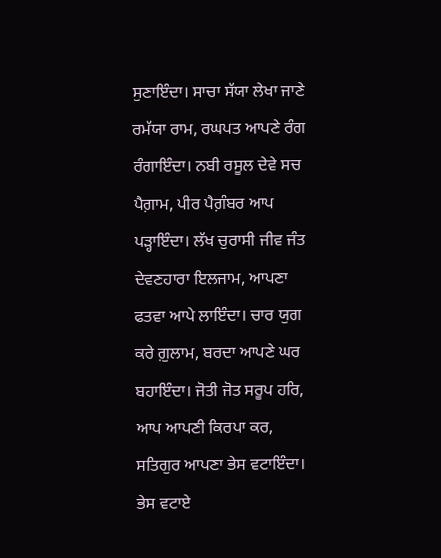ਸੁਣਾਇੰਦਾ। ਸਾਚਾ ਸੱਯਾ ਲੇਖਾ ਜਾਣੇ ਰਮੱਯਾ ਰਾਮ, ਰਘਪਤ ਆਪਣੇ ਰੰਗ ਰੰਗਾਇੰਦਾ। ਨਬੀ ਰਸੂਲ ਦੇਵੇ ਸਚ ਪੈਗ਼ਾਮ, ਪੀਰ ਪੈਗ਼ੰਬਰ ਆਪ ਪੜ੍ਹਾਇੰਦਾ। ਲੱਖ ਚੁਰਾਸੀ ਜੀਵ ਜੰਤ ਦੇਵਣਹਾਰਾ ਇਲਜਾਮ, ਆਪਣਾ ਫਤਵਾ ਆਪੇ ਲਾਇੰਦਾ। ਚਾਰ ਯੁਗ ਕਰੇ ਗ਼ੁਲਾਮ, ਬਰਦਾ ਆਪਣੇ ਘਰ ਬਹਾਇੰਦਾ। ਜੋਤੀ ਜੋਤ ਸਰੂਪ ਹਰਿ, ਆਪ ਆਪਣੀ ਕਿਰਪਾ ਕਰ, ਸਤਿਗੁਰ ਆਪਣਾ ਭੇਸ ਵਟਾਇੰਦਾ। ਭੇਸ ਵਟਾਏ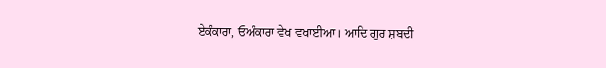ਏਕੰਕਾਰਾ, ਓਅੰਕਾਰਾ ਵੇਖ ਵਖਾਈਆ। ਆਦਿ ਗੁਰ ਸ਼ਬਦੀ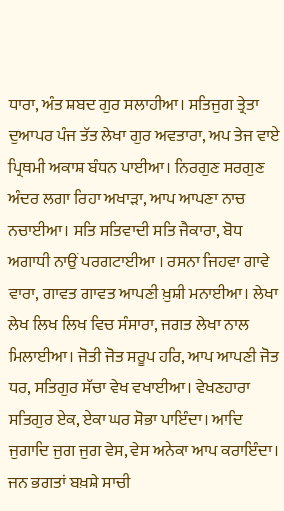ਧਾਰਾ, ਅੰਤ ਸ਼ਬਦ ਗੁਰ ਸਲਾਹੀਆ। ਸਤਿਜੁਗ ਤ੍ਰੇਤਾ ਦੁਆਪਰ ਪੰਜ ਤੱਤ ਲੇਖਾ ਗੁਰ ਅਵਤਾਰਾ, ਅਪ ਤੇਜ ਵਾਏ ਪ੍ਰਿਥਮੀ ਅਕਾਸ਼ ਬੰਧਨ ਪਾਈਆ। ਨਿਰਗੁਣ ਸਰਗੁਣ ਅੰਦਰ ਲਗਾ ਰਿਹਾ ਅਖਾੜਾ, ਆਪ ਆਪਣਾ ਨਾਚ ਨਚਾਈਆ। ਸਤਿ ਸਤਿਵਾਦੀ ਸਤਿ ਜੈਕਾਰਾ, ਬੋਧ ਅਗਾਧੀ ਨਾਉਂ ਪਰਗਟਾਈਆ । ਰਸਨਾ ਜਿਹਵਾ ਗਾਵੇ ਵਾਰਾ, ਗਾਵਤ ਗਾਵਤ ਆਪਣੀ ਖ਼ੁਸ਼ੀ ਮਨਾਈਆ। ਲੇਖਾ ਲੇਖ ਲਿਖ ਲਿਖ ਵਿਚ ਸੰਸਾਰਾ, ਜਗਤ ਲੇਖਾ ਨਾਲ ਮਿਲਾਈਆ। ਜੋਤੀ ਜੋਤ ਸਰੂਪ ਹਰਿ, ਆਪ ਆਪਣੀ ਜੋਤ ਧਰ, ਸਤਿਗੁਰ ਸੱਚਾ ਵੇਖ ਵਖਾਈਆ। ਵੇਖਣਹਾਰਾ ਸਤਿਗੁਰ ਏਕ, ਏਕਾ ਘਰ ਸੋਭਾ ਪਾਇੰਦਾ। ਆਦਿ ਜੁਗਾਦਿ ਜੁਗ ਜੁਗ ਵੇਸ, ਵੇਸ ਅਨੇਕਾ ਆਪ ਕਰਾਇੰਦਾ। ਜਨ ਭਗਤਾਂ ਬਖ਼ਸ਼ੇ ਸਾਚੀ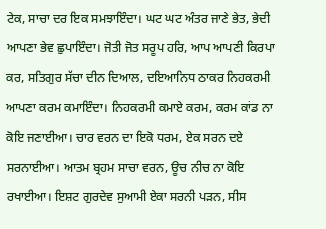ਟੇਕ, ਸਾਚਾ ਦਰ ਇਕ ਸਮਝਾਇੰਦਾ। ਘਟ ਘਟ ਅੰਤਰ ਜਾਣੇ ਭੇਤ, ਭੇਦੀ ਆਪਣਾ ਭੇਵ ਛੁਪਾਇੰਦਾ। ਜੋਤੀ ਜੋਤ ਸਰੂਪ ਹਰਿ, ਆਪ ਆਪਣੀ ਕਿਰਪਾ ਕਰ, ਸਤਿਗੁਰ ਸੱਚਾ ਦੀਨ ਦਿਆਲ, ਦਇਆਨਿਧ ਠਾਕਰ ਨਿਹਕਰਮੀ ਆਪਣਾ ਕਰਮ ਕਮਾਇੰਦਾ। ਨਿਹਕਰਮੀ ਕਮਾਏ ਕਰਮ, ਕਰਮ ਕਾਂਡ ਨਾ ਕੋਇ ਜਣਾਈਆ। ਚਾਰ ਵਰਨ ਦਾ ਇਕੋ ਧਰਮ, ਏਕ ਸਰਨ ਦਏ ਸਰਨਾਈਆ। ਆਤਮ ਬ੍ਰਹਮ ਸਾਚਾ ਵਰਨ, ਊਚ ਨੀਚ ਨਾ ਕੋਇ ਰਖਾਈਆ। ਇਸ਼ਟ ਗੁਰਦੇਵ ਸੁਆਮੀ ਏਕਾ ਸਰਨੀ ਪੜਨ, ਸੀਸ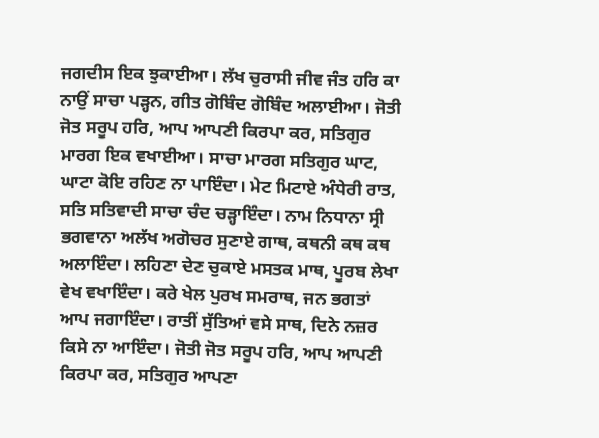ਜਗਦੀਸ ਇਕ ਝੁਕਾਈਆ। ਲੱਖ ਚੁਰਾਸੀ ਜੀਵ ਜੰਤ ਹਰਿ ਕਾ ਨਾਉਂ ਸਾਚਾ ਪੜ੍ਹਨ, ਗੀਤ ਗੋਬਿੰਦ ਗੋਬਿੰਦ ਅਲਾਈਆ। ਜੋਤੀ ਜੋਤ ਸਰੂਪ ਹਰਿ, ਆਪ ਆਪਣੀ ਕਿਰਪਾ ਕਰ, ਸਤਿਗੁਰ ਮਾਰਗ ਇਕ ਵਖਾਈਆ। ਸਾਚਾ ਮਾਰਗ ਸਤਿਗੁਰ ਘਾਟ, ਘਾਟਾ ਕੋਇ ਰਹਿਣ ਨਾ ਪਾਇੰਦਾ। ਮੇਟ ਮਿਟਾਏ ਅੰਧੇਰੀ ਰਾਤ, ਸਤਿ ਸਤਿਵਾਦੀ ਸਾਚਾ ਚੰਦ ਚੜ੍ਹਾਇੰਦਾ। ਨਾਮ ਨਿਧਾਨਾ ਸ੍ਰੀ ਭਗਵਾਨਾ ਅਲੱਖ ਅਗੋਚਰ ਸੁਣਾਏ ਗਾਥ, ਕਥਨੀ ਕਥ ਕਥ ਅਲਾਇੰਦਾ। ਲਹਿਣਾ ਦੇਣ ਚੁਕਾਏ ਮਸਤਕ ਮਾਥ, ਪੂਰਬ ਲੇਖਾ ਵੇਖ ਵਖਾਇੰਦਾ। ਕਰੇ ਖੇਲ ਪੁਰਖ ਸਮਰਾਥ, ਜਨ ਭਗਤਾਂ ਆਪ ਜਗਾਇੰਦਾ। ਰਾਤੀਂ ਸੁੱਤਿਆਂ ਵਸੇ ਸਾਥ, ਦਿਨੇ ਨਜ਼ਰ ਕਿਸੇ ਨਾ ਆਇੰਦਾ। ਜੋਤੀ ਜੋਤ ਸਰੂਪ ਹਰਿ, ਆਪ ਆਪਣੀ ਕਿਰਪਾ ਕਰ, ਸਤਿਗੁਰ ਆਪਣਾ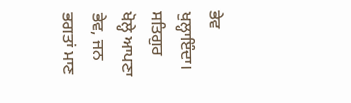ਭੇਵ ਖੁਲ੍ਹਾਇੰਦਾ। ਸਤਿਗੁਰ ਖੋਲ੍ਹੇ ਆਪਣਾ ਭੇਵ, ਜਨ ਭਗਤਾਂ ਮਾਣ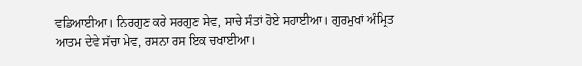ਵਡਿਆਈਆ। ਨਿਰਗੁਣ ਕਰੇ ਸਰਗੁਣ ਸੇਵ, ਸਾਚੇ ਸੰਤਾਂ ਹੋਏ ਸਹਾਈਆ। ਗੁਰਮੁਖਾਂ ਅੰਮ੍ਰਿਤ ਆਤਮ ਦੇਵੇ ਸੱਚਾ ਮੇਵ, ਰਸਨਾ ਰਸ ਇਕ ਚਖਾਈਆ।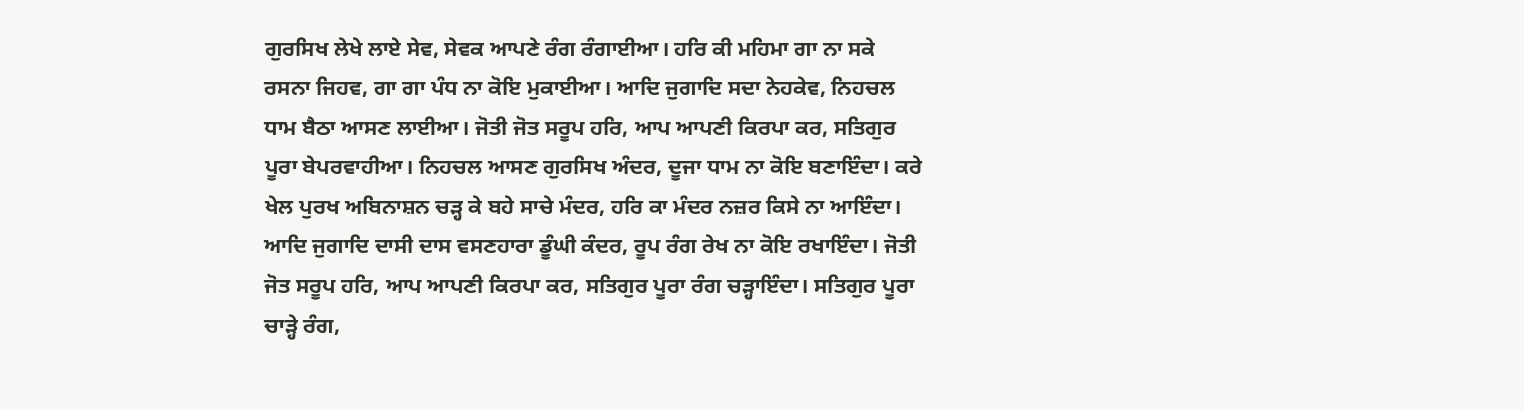ਗੁਰਸਿਖ ਲੇਖੇ ਲਾਏ ਸੇਵ, ਸੇਵਕ ਆਪਣੇ ਰੰਗ ਰੰਗਾਈਆ। ਹਰਿ ਕੀ ਮਹਿਮਾ ਗਾ ਨਾ ਸਕੇ ਰਸਨਾ ਜਿਹਵ, ਗਾ ਗਾ ਪੰਧ ਨਾ ਕੋਇ ਮੁਕਾਈਆ। ਆਦਿ ਜੁਗਾਦਿ ਸਦਾ ਨੇਹਕੇਵ, ਨਿਹਚਲ ਧਾਮ ਬੈਠਾ ਆਸਣ ਲਾਈਆ। ਜੋਤੀ ਜੋਤ ਸਰੂਪ ਹਰਿ, ਆਪ ਆਪਣੀ ਕਿਰਪਾ ਕਰ, ਸਤਿਗੁਰ ਪੂਰਾ ਬੇਪਰਵਾਹੀਆ। ਨਿਹਚਲ ਆਸਣ ਗੁਰਸਿਖ ਅੰਦਰ, ਦੂਜਾ ਧਾਮ ਨਾ ਕੋਇ ਬਣਾਇੰਦਾ। ਕਰੇ ਖੇਲ ਪੁਰਖ ਅਬਿਨਾਸ਼ਨ ਚੜ੍ਹ ਕੇ ਬਹੇ ਸਾਚੇ ਮੰਦਰ, ਹਰਿ ਕਾ ਮੰਦਰ ਨਜ਼ਰ ਕਿਸੇ ਨਾ ਆਇੰਦਾ। ਆਦਿ ਜੁਗਾਦਿ ਦਾਸੀ ਦਾਸ ਵਸਣਹਾਰਾ ਡੂੰਘੀ ਕੰਦਰ, ਰੂਪ ਰੰਗ ਰੇਖ ਨਾ ਕੋਇ ਰਖਾਇੰਦਾ। ਜੋਤੀ ਜੋਤ ਸਰੂਪ ਹਰਿ, ਆਪ ਆਪਣੀ ਕਿਰਪਾ ਕਰ, ਸਤਿਗੁਰ ਪੂਰਾ ਰੰਗ ਚੜ੍ਹਾਇੰਦਾ। ਸਤਿਗੁਰ ਪੂਰਾ ਚਾੜ੍ਹੇ ਰੰਗ,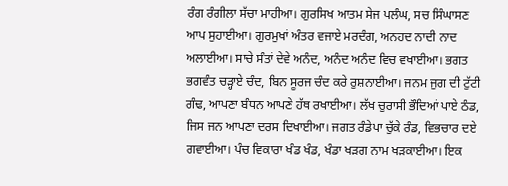ਰੰਗ ਰੰਗੀਲਾ ਸੱਚਾ ਮਾਹੀਆ। ਗੁਰਸਿਖ ਆਤਮ ਸੇਜ ਪਲੰਘ, ਸਚ ਸਿੰਘਾਸਣ ਆਪ ਸੁਹਾਈਆ। ਗੁਰਮੁਖਾਂ ਅੰਤਰ ਵਜਾਏ ਮਰਦੰਗ, ਅਨਹਦ ਨਾਦੀ ਨਾਦ ਅਲਾਈਆ। ਸਾਚੇ ਸੰਤਾਂ ਦੇਵੇ ਅਨੰਦ, ਅਨੰਦ ਅਨੰਦ ਵਿਚ ਵਖਾਈਆ। ਭਗਤ ਭਗਵੰਤ ਚੜ੍ਹਾਏ ਚੰਦ, ਬਿਨ ਸੂਰਜ ਚੰਦ ਕਰੇ ਰੁਸ਼ਨਾਈਆ। ਜਨਮ ਜੁਗ ਦੀ ਟੁੱਟੀ ਗੰਢ, ਆਪਣਾ ਬੰਧਨ ਆਪਣੇ ਹੱਥ ਰਖਾਈਆ। ਲੱਖ ਚੁਰਾਸੀ ਭੌਦਿਆਂ ਪਾਏ ਠੰਡ, ਜਿਸ ਜਨ ਆਪਣਾ ਦਰਸ ਦਿਖਾਈਆ। ਜਗਤ ਰੰਡੇਪਾ ਚੁੱਕੇ ਰੰਡ, ਵਿਭਚਾਰ ਦਏ ਗਵਾਈਆ। ਪੰਚ ਵਿਕਾਰਾ ਖੰਡ ਖੰਡ, ਖੰਡਾ ਖੜਗ ਨਾਮ ਖੜਕਾਈਆ। ਇਕ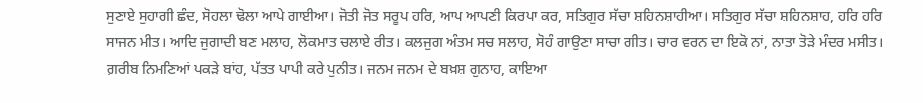ਸੁਣਾਏ ਸੁਹਾਗੀ ਛੰਦ, ਸੋਹਲਾ ਢੋਲਾ ਆਪੇ ਗਾਈਆ। ਜੋਤੀ ਜੋਤ ਸਰੂਪ ਹਰਿ, ਆਪ ਆਪਣੀ ਕਿਰਪਾ ਕਰ, ਸਤਿਗੁਰ ਸੱਚਾ ਸ਼ਹਿਨਸ਼ਾਹੀਆ। ਸਤਿਗੁਰ ਸੱਚਾ ਸ਼ਹਿਨਸ਼ਾਹ, ਹਰਿ ਹਰਿ ਸਾਜਨ ਮੀਤ। ਆਦਿ ਜੁਗਾਦੀ ਬਣ ਮਲਾਹ, ਲੋਕਮਾਤ ਚਲਾਏ ਰੀਤ। ਕਲਜੁਗ ਅੰਤਮ ਸਚ ਸਲਾਹ, ਸੋਹੰ ਗਾਉਣਾ ਸਾਚਾ ਗੀਤ। ਚਾਰ ਵਰਨ ਦਾ ਇਕੋ ਨਾਂ, ਨਾਤਾ ਤੋੜੇ ਮੰਦਰ ਮਸੀਤ। ਗ਼ਰੀਬ ਨਿਮਣਿਆਂ ਪਕੜੇ ਬਾਂਹ, ਪੱਤਤ ਪਾਪੀ ਕਰੇ ਪੁਨੀਤ। ਜਨਮ ਜਨਮ ਦੇ ਬਖ਼ਸ਼ ਗੁਨਾਹ, ਕਾਇਆ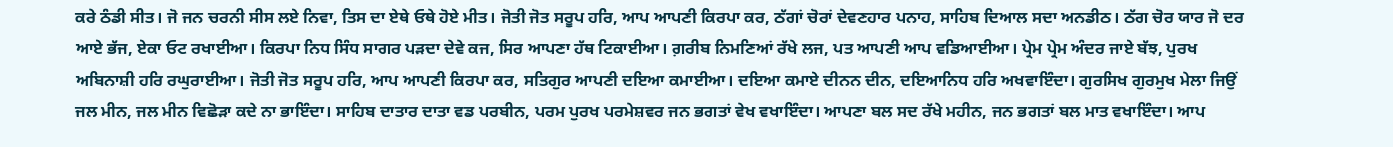ਕਰੇ ਠੰਡੀ ਸੀਤ। ਜੋ ਜਨ ਚਰਨੀ ਸੀਸ ਲਏ ਨਿਵਾ, ਤਿਸ ਦਾ ਏਥੇ ਓਥੇ ਹੋਏ ਮੀਤ। ਜੋਤੀ ਜੋਤ ਸਰੂਪ ਹਰਿ, ਆਪ ਆਪਣੀ ਕਿਰਪਾ ਕਰ, ਠੱਗਾਂ ਚੋਰਾਂ ਦੇਵਣਹਾਰ ਪਨਾਹ, ਸਾਹਿਬ ਦਿਆਲ ਸਦਾ ਅਨਡੀਠ। ਠੱਗ ਚੋਰ ਯਾਰ ਜੋ ਦਰ ਆਏ ਭੱਜ, ਏਕਾ ਓਟ ਰਖਾਈਆ। ਕਿਰਪਾ ਨਿਧ ਸਿੰਧ ਸਾਗਰ ਪੜਦਾ ਦੇਵੇ ਕਜ, ਸਿਰ ਆਪਣਾ ਹੱਥ ਟਿਕਾਈਆ। ਗ਼ਰੀਬ ਨਿਮਣਿਆਂ ਰੱਖੇ ਲਜ, ਪਤ ਆਪਣੀ ਆਪ ਵਡਿਆਈਆ। ਪ੍ਰੇਮ ਪ੍ਰੇਮ ਅੰਦਰ ਜਾਏ ਬੱਝ, ਪੁਰਖ ਅਬਿਨਾਸ਼ੀ ਹਰਿ ਰਘੁਰਾਈਆ। ਜੋਤੀ ਜੋਤ ਸਰੂਪ ਹਰਿ, ਆਪ ਆਪਣੀ ਕਿਰਪਾ ਕਰ, ਸਤਿਗੁਰ ਆਪਣੀ ਦਇਆ ਕਮਾਈਆ। ਦਇਆ ਕਮਾਏ ਦੀਨਨ ਦੀਨ, ਦਇਆਨਿਧ ਹਰਿ ਅਖਵਾਇੰਦਾ। ਗੁਰਸਿਖ ਗੁਰਮੁਖ ਮੇਲਾ ਜਿਉਂ ਜਲ ਮੀਨ, ਜਲ ਮੀਨ ਵਿਛੋੜਾ ਕਦੇ ਨਾ ਭਾਇੰਦਾ। ਸਾਹਿਬ ਦਾਤਾਰ ਦਾਤਾ ਵਡ ਪਰਬੀਨ, ਪਰਮ ਪੁਰਖ ਪਰਮੇਸ਼ਵਰ ਜਨ ਭਗਤਾਂ ਵੇਖ ਵਖਾਇੰਦਾ। ਆਪਣਾ ਬਲ ਸਦ ਰੱਖੇ ਮਹੀਨ, ਜਨ ਭਗਤਾਂ ਬਲ ਮਾਤ ਵਖਾਇੰਦਾ। ਆਪ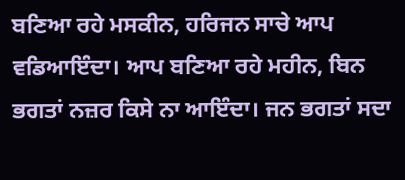ਬਣਿਆ ਰਹੇ ਮਸਕੀਨ, ਹਰਿਜਨ ਸਾਚੇ ਆਪ ਵਡਿਆਇੰਦਾ। ਆਪ ਬਣਿਆ ਰਹੇ ਮਹੀਨ, ਬਿਨ ਭਗਤਾਂ ਨਜ਼ਰ ਕਿਸੇ ਨਾ ਆਇੰਦਾ। ਜਨ ਭਗਤਾਂ ਸਦਾ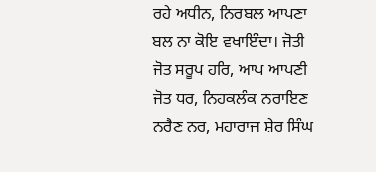ਰਹੇ ਅਧੀਨ, ਨਿਰਬਲ ਆਪਣਾ ਬਲ ਨਾ ਕੋਇ ਵਖਾਇੰਦਾ। ਜੋਤੀ ਜੋਤ ਸਰੂਪ ਹਰਿ, ਆਪ ਆਪਣੀ ਜੋਤ ਧਰ, ਨਿਹਕਲੰਕ ਨਰਾਇਣ ਨਰੈਣ ਨਰ, ਮਹਾਰਾਜ ਸ਼ੇਰ ਸਿੰਘ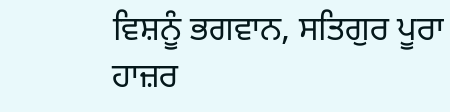ਵਿਸ਼ਨੂੰ ਭਗਵਾਨ, ਸਤਿਗੁਰ ਪੂਰਾ ਹਾਜ਼ਰ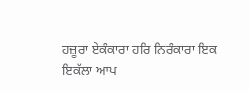ਹਜ਼ੂਰਾ ਏਕੰਕਾਰਾ ਹਰਿ ਨਿਰੰਕਾਰਾ ਇਕ ਇਕੱਲਾ ਆਪ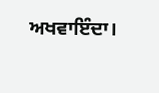ਅਖਵਾਇੰਦਾ।